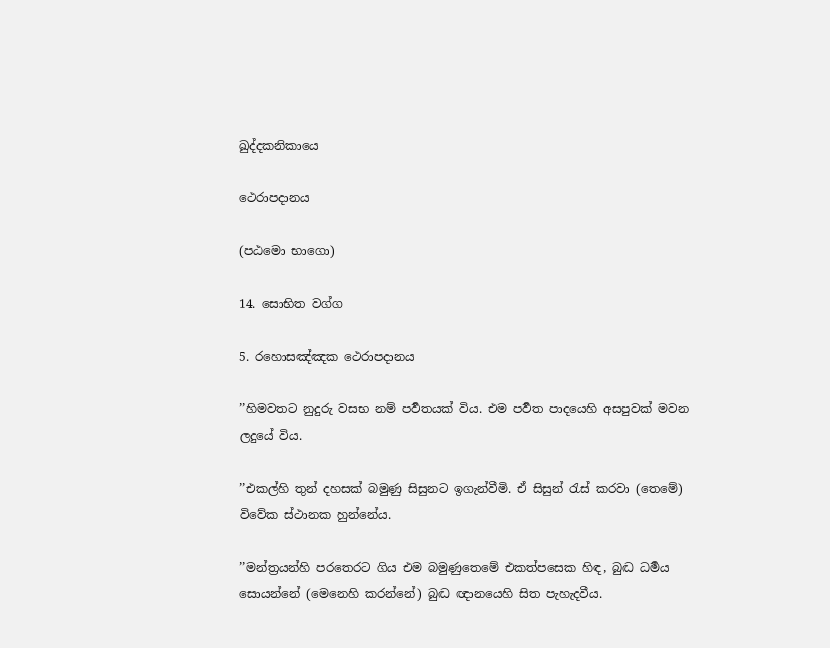ඛුද්දකනිකායෙ

ථෙරාපදානය

(පඨමො භාගො)

14. සොභිත වග්ග

5. රහොසඤ්ඤක ථෙරාපදානය

’’හිමවතට නුදුරු වසභ නම් පර්‍වතයක් විය. එම පර්‍වත පාදයෙහි අසපුවක් මවන ලදුයේ විය.

’’එකල්හි තුන් දහසක් බමුණු සිසුනට ඉගැන්වීමි. ඒ සිසුන් රැස් කරවා (තෙමේ) විවේක ස්ථානක හුන්නේය.

’’මන්ත්‍රයන්හි පරතෙරට ගිය එම බමුණුතෙමේ එකත්පසෙක හිඳ, බුද්‍ධ ධර්‍මය සොයන්නේ (මෙනෙහි කරන්නේ) බුද්‍ධ ඥානයෙහි සිත පැහැදවීය.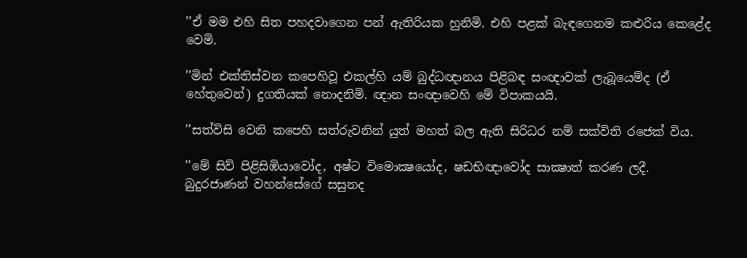’’ඒ මම එහි සිත පහදවාගෙන පන් ඇතිරියක හුනිමි. එහි පළක් බැඳගෙනම කළුරිය කෙළේද වෙමි.

’’මින් එක්තිස්වන කපෙහිවූ එකල්හි යම් බුද්ධඥානය පිළිබඳ සංඥාවක් ලැබූයෙම්ද (ඒ හේතුවෙන්) දුගතියක් නොදනිමි. ඥාන සංඥාවෙහි මේ විපාකයයි.

’’සත්විසි වෙනි කපෙහි සත්රුවනින් යුත් මහත් බල ඇති සිරිධර නම් සක්විති රජෙක් විය.

’’මේ සිව් පිළිසිඹියාවෝද, අෂ්ට විමොක්‍ෂයෝද, ෂඩභිඥාවෝද සාක්‍ෂාත් කරණ ලදී. බුදුරජාණන් වහන්සේගේ සසුනද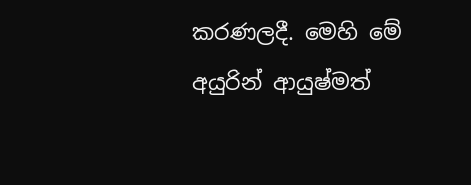කරණලදී. මෙහි මේ අයුරින් ආයුෂ්මත්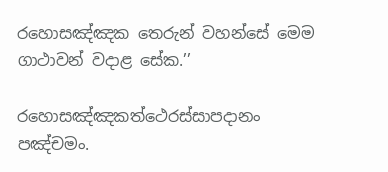රහොසඤ්ඤක තෙරුන් වහන්සේ මෙම ගාථාවන් වදාළ සේක.’’

රහොසඤ්ඤකත්ථෙරස්සාපදානං පඤ්චමං.